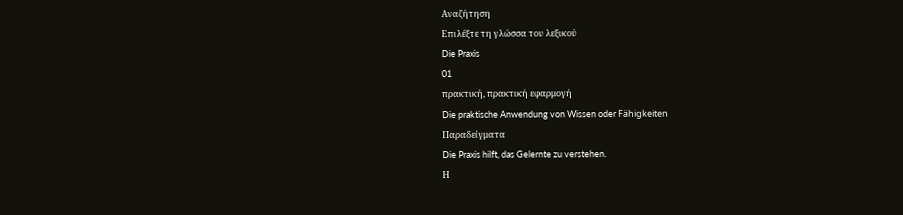Αναζήτηση
Επιλέξτε τη γλώσσα του λεξικού
Die Praxis
01
πρακτική, πρακτική εφαρμογή
Die praktische Anwendung von Wissen oder Fähigkeiten
Παραδείγματα
Die Praxis hilft, das Gelernte zu verstehen.
Η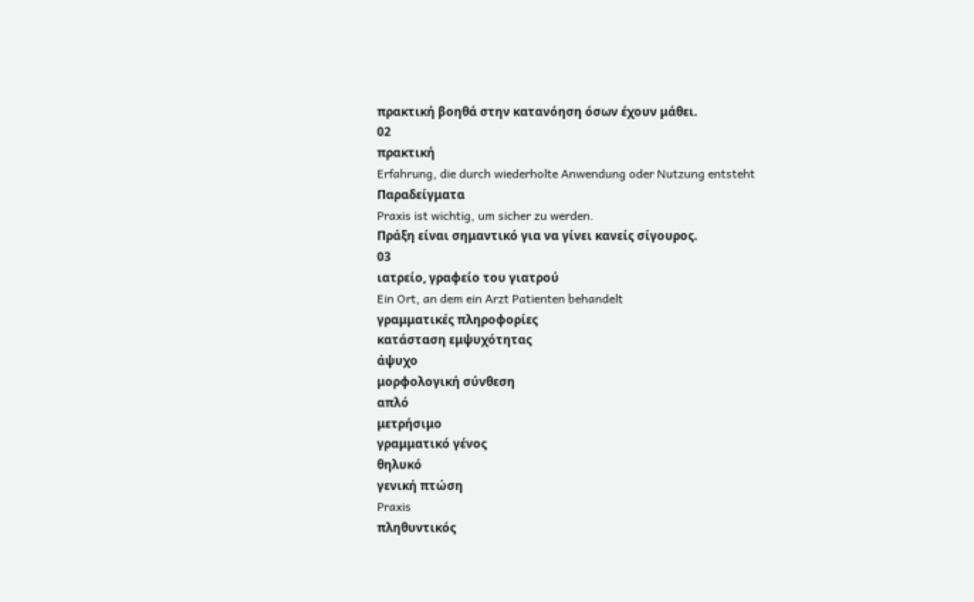πρακτική βοηθά στην κατανόηση όσων έχουν μάθει.
02
πρακτική
Erfahrung, die durch wiederholte Anwendung oder Nutzung entsteht
Παραδείγματα
Praxis ist wichtig, um sicher zu werden.
Πράξη είναι σημαντικό για να γίνει κανείς σίγουρος.
03
ιατρείο, γραφείο του γιατρού
Ein Ort, an dem ein Arzt Patienten behandelt
γραμματικές πληροφορίες
κατάσταση εμψυχότητας
άψυχο
μορφολογική σύνθεση
απλό
μετρήσιμο
γραμματικό γένος
θηλυκό
γενική πτώση
Praxis
πληθυντικός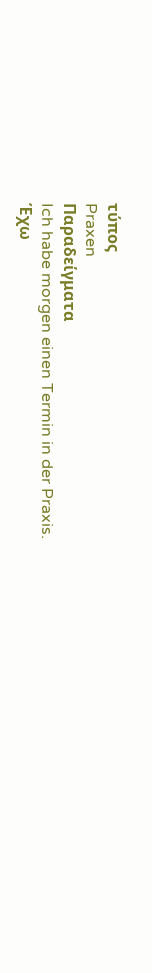τύπος
Praxen
Παραδείγματα
Ich habe morgen einen Termin in der Praxis.
Έχω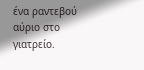ένα ραντεβού αύριο στο γιατρείο.